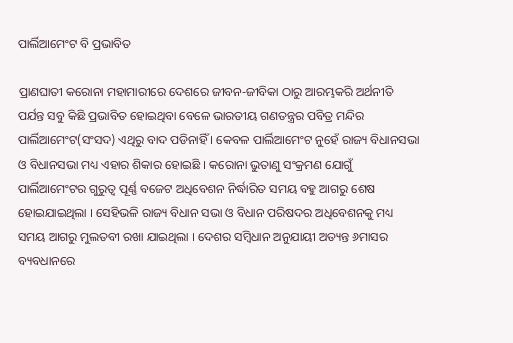ପାର୍ଲିଆମେଂଟ ବି ପ୍ରଭାବିତ

ପ୍ରାଣଘାତୀ କରୋନା ମହାମାରୀରେ ଦେଶରେ ଜୀବନ-ଜୀବିକା ଠାରୁ ଆରମ୍ଭକରି ଅର୍ଥନୀତି ପର୍ଯନ୍ତ ସବୁ କିଛି ପ୍ରଭାବିତ ହୋଇଥିବା ବେଳେ ଭାରତୀୟ ଗଣତନ୍ତ୍ରର ପବିତ୍ର ମନ୍ଦିର ପାର୍ଲିଆମେଂଟ(ସଂସଦ) ଏଥିରୁ ବାଦ ପଡିନାହିଁ । କେବଳ ପାର୍ଲିଆମେଂଟ ନୁହେଁ ରାଜ୍ୟ ବିଧାନସଭା ଓ ବିଧାନସଭା ମଧ୍ୟ ଏହାର ଶିକାର ହୋଇଛି । କରୋନା ଭୁତାଣୁ ସଂକ୍ରମଣ ଯୋଗୁଁ ପାର୍ଲିଆମେଂଟର ଗୁରୁତ୍ୱ ପୂର୍ଣ୍ଣ ବଜେଟ ଅଧିବେଶନ ନିର୍ଦ୍ଧାରିତ ସମୟ ବହୁ ଆଗରୁ ଶେଷ ହୋଇଯାଇଥିଲା । ସେହିଭଳି ରାଜ୍ୟ ବିଧାନ ସଭା ଓ ବିଧାନ ପରିଷଦର ଅଧିବେଶନକୁ ମଧ୍ୟ ସମୟ ଆଗରୁ ମୁଲତବୀ ରଖା ଯାଇଥିଲା । ଦେଶର ସମ୍ବିଧାନ ଅନୁଯାୟୀ ଅତ୍ୟନ୍ତ ୬ମାସର ବ୍ୟବଧାନରେ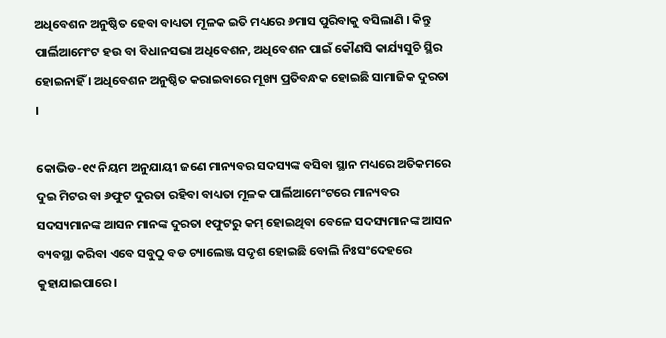ଅଧିବେଶନ ଅନୁଷ୍ଠିତ ହେବା ବାଧ୍ୟତା ମୂଳକ ଇତି ମଧ୍ୟରେ ୬ମାସ ପୁରିବାକୁ ବସିଲାଣି । କିନ୍ତୁ ପାର୍ଲିଆମେଂଟ ହଉ ବା ବିଧାନସଭା ଅଧିବେଶନ, ଅଧିବେଶନ ପାଇଁ କୌଣସି କାର୍ଯ୍ୟସୁଚି ସ୍ଥିର ହୋଇନାହିଁ । ଅଧିବେଶନ ଅନୁଷ୍ଠିତ କରାଇବାରେ ମୂଖ୍ୟ ପ୍ରତିବନ୍ଧକ ହୋଇଛି ସାମାଜିକ ଦୁରତା ।

କୋଭିଡ-୧୯ ନିୟମ ଅନୁଯାୟୀ ଜଣେ ମାନ୍ୟବର ସଦସ୍ୟଙ୍କ ବସିବା ସ୍ଥାନ ମଧ୍ୟରେ ଅତିକମରେ ଦୁଇ ମିଟର ବା ୬ଫୁଟ ଦୁରତା ରହିବା ବାଧ୍ୟତା ମୂଳକ ପାର୍ଲିଆମେଂଟରେ ମାନ୍ୟବର ସଦସ୍ୟମାନଙ୍କ ଆସନ ମାନଙ୍କ ଦୁରତା ୧ଫୁଟରୁ କମ୍ ହୋଇଥିବା ବେଳେ ସଦସ୍ୟମାନଙ୍କ ଆସନ ବ୍ୟବସ୍ଥା କରିବା ଏବେ ସବୁଠୁ ବଡ ଚ୍ୟାଲେଞ୍ଜ ସଦୃଶ ହୋଇଛି ବୋଲି ନିଃସଂଦେହରେ କୁହାଯାଇପାରେ ।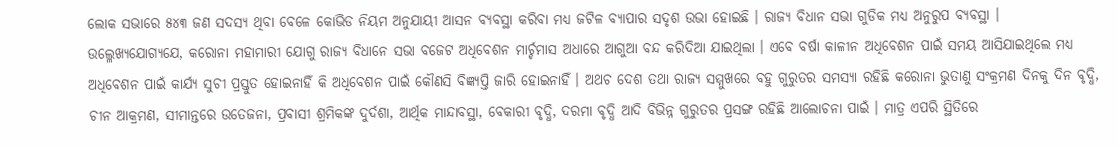ଲୋକ ସଭାରେ ୫୪୩ ଜଣ ସଦସ୍ୟ ଥିବା ବେଳେ କୋଭିଡ ନିୟମ ଅନୁଯାୟୀ ଆସନ ବ୍ୟବସ୍ଥା କରିବା ମଧ୍ୟ ଜଟିଳ ବ୍ୟାପାର ସଦୃଶ ଉଭା ହୋଇଛି । ରାଜ୍ୟ ବିଧାନ ସଭା ଗୁଡିକ ମଧ୍ୟ ଅନୁରୁପ ବ୍ୟବସ୍ଥା । ଉଲ୍ଳେଖ୍ୟଯୋଗ୍ୟଯେ, କରୋନା ମହାମାରୀ ଯୋଗୁ ରାଜ୍ୟ ବିଧାନେ ସଭା ବଜେଟ ଅଧିବେଶନ ମାର୍ଚ୍ଚମାସ ଅଧାରେ ଆଗୁଆ ବନ୍ଦ କରିଦିଆ ଯାଇଥିଲା । ଏବେ ବର୍ଷା କାଳୀନ ଅଧିବେଶନ ପାଇଁ ସମୟ ଆସିଯାଇଥିଲେ ମଧ୍ୟ ଅଧିବେଶନ ପାଇଁ କାର୍ଯ୍ୟ ସୁଚୀ ପ୍ରସ୍ତୁତ ହୋଇନାହିଁ କି ଅଧିବେଶନ ପାଇଁ କୌଣସି ବିଜ୍ଞ୍ୟପ୍ତି ଜାରି ହୋଇନାହିଁ । ଅଥଚ ଦେଶ ତଥା ରାଜ୍ୟ ସମ୍ମୁଖରେ ବହୁ ଗୁରୁତର ସମସ୍ୟା ରହିଛି କରୋନା ଭୁତାଣୁ ସଂକ୍ରମଣ ଦିନକୁ ଦିନ ବୃଦ୍ଧି, ଚୀନ ଆକ୍ରମଣ, ସୀମାନ୍ତରେ ଉତେଜନା, ପ୍ରବାସୀ ଶ୍ରମିକଙ୍କ ଦୁର୍ଦଶା, ଆର୍ଥିକ ମାନ୍ଦାବସ୍ଥା, ବେକାରୀ ବୃଦ୍ଧି, ଦରମା ବୃଦ୍ଧି ଆଦି ବିଭିନ୍ନ ଗୁରୁତର ପ୍ରସଙ୍ଗ ରହିଛି ଆଲୋଚନା ପାଇଁ । ମାତ୍ର ଏପରି ସ୍ଥିତିରେ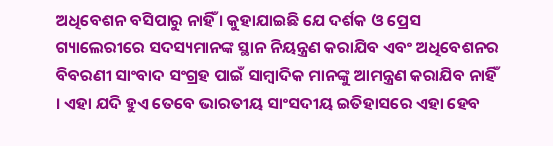ଅଧିବେଶନ ବସିପାରୁ ନାହିଁ । କୁହାଯାଇଛି ଯେ ଦର୍ଶକ ଓ ପ୍ରେସ ଗ୍ୟାଲେରୀରେ ସଦସ୍ୟମାନଙ୍କ ସ୍ଥାନ ନିୟନ୍ତ୍ରଣ କରାଯିବ ଏବଂ ଅଧିବେଶନର ବିବରଣୀ ସାଂବାଦ ସଂଗ୍ରହ ପାଇଁ ସାମ୍ବାଦିକ ମାନଙ୍କୁ ଆମନ୍ତ୍ରଣ କରାଯିବ ନାହିଁ । ଏହା ଯଦି ହୁଏ ତେବେ ଭାରତୀୟ ସାଂସଦୀୟ ଇତିହାସରେ ଏହା ହେବ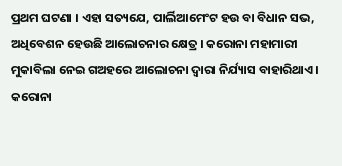ପ୍ରଥମ ଘଟଣା । ଏହା ସତ୍ୟଯେ, ପାର୍ଲିଆମେଂଟ ହଉ ବା ବିଧାନ ସଭ, ଅଧିବେଶନ ହେଉଛି ଆଲୋଚନାର କ୍ଷେତ୍ର । କରୋନା ମହାମାରୀ ମୁକାବିଲା ନେଇ ଗଅହରେ ଆଲୋଚନା ଦ୍ୱାରା ନିର୍ଯ୍ୟାସ ବାହାରିଥାଏ । କରୋନା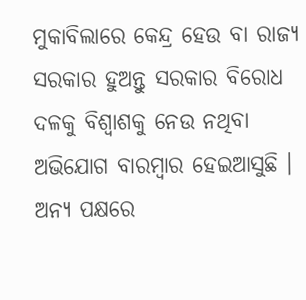ମୁକାବିଲାରେ କେନ୍ଦ୍ର ହେଉ ବା ରାଜ୍ୟ ସରକାର ହୁଅନ୍ତୁ ସରକାର ବିରୋଧ ଦଳକୁ ବିଶ୍ୱାଶକୁ ନେଉ ନଥିବା ଅଭିଯୋଗ ବାରମ୍ବାର ହେଇଆସୁଛି । ଅନ୍ୟ ପକ୍ଷରେ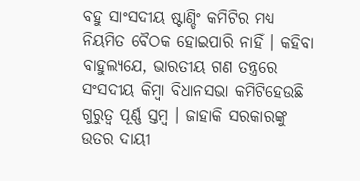ବହୁ ସାଂସଦୀୟ ଷ୍ଟାଣ୍ଡିଂ କମିଟିର ମଧ୍ୟ ନିୟମିତ ବୈଠକ ହୋଇପାରି ନାହିଁ । କହିବା ବାହୁଲ୍ୟଯେ, ଭାରତୀୟ ଗଣ ତନ୍ତ୍ରରେ ସଂସଦୀୟ କିମ୍ବା ବିଧାନସଭା କମିଟିହେଉଛି ଗୁରୁତ୍ୱ ପୂର୍ଣ୍ଣ ସ୍ତମ୍ବ । ଜାହାକି ସରକାରଙ୍କୁ ଉତର ଦାୟୀ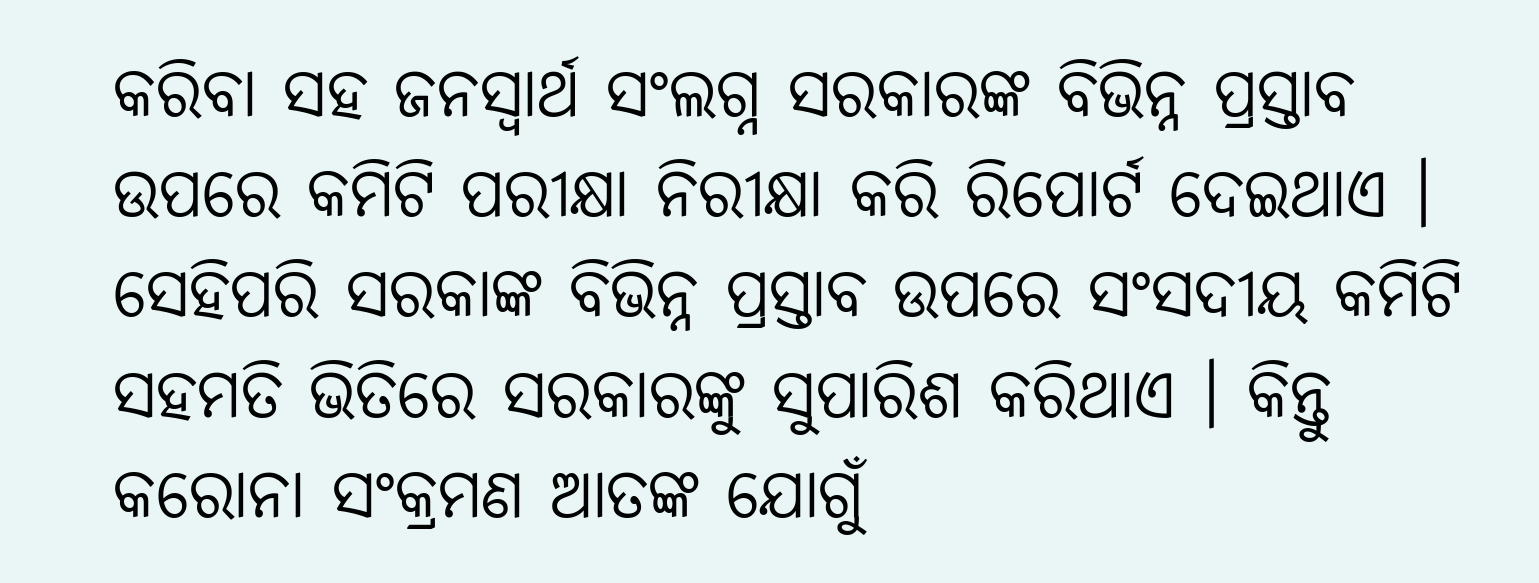କରିବା ସହ ଜନସ୍ୱାର୍ଥ ସଂଲଗ୍ନ ସରକାରଙ୍କ ବିଭିନ୍ନ ପ୍ରସ୍ତାବ ଉପରେ କମିଟି ପରୀକ୍ଷା ନିରୀକ୍ଷା କରି ରିପୋର୍ଟ ଦେଇଥାଏ । ସେହିପରି ସରକାଙ୍କ ବିଭିନ୍ନ ପ୍ରସ୍ତାବ ଉପରେ ସଂସଦୀୟ କମିଟି ସହମତି ଭିତିରେ ସରକାରଙ୍କୁ ସୁପାରିଶ କରିଥାଏ । କିନ୍ତୁ କରୋନା ସଂକ୍ରମଣ ଆତଙ୍କ ଯୋଗୁଁ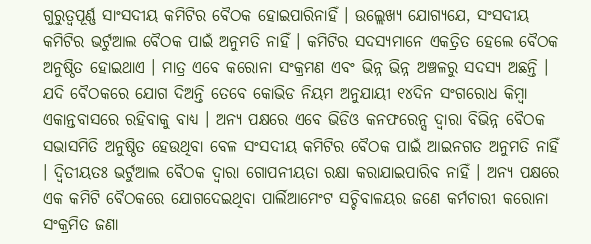ଗୁରୁତ୍ୱପୂର୍ଣ୍ଣ ସାଂସଦୀୟ କମିଟିର ବୈଠକ ହୋଇପାରିନାହିଁ । ଉଲ୍ଲେଖ୍ୟ ଯୋଗ୍ୟଯେ, ସଂସଦୀୟ କମିଟିର ଭର୍ଟୁଆଲ ବୈଠକ ପାଇଁ ଅନୁମତି ନାହିଁ । କମିଟିର ସଦସ୍ୟମାନେ ଏକତ୍ରିତ ହେଲେ ବୈଠକ ଅନୁଷ୍ଠିତ ହୋଇଥାଏ । ମାତ୍ର ଏବେ କରୋନା ସଂକ୍ରମଣ ଏବଂ ଭିନ୍ନ ଭିନ୍ନ ଅଞ୍ଚଳରୁ ସଦସ୍ୟ ଅଛନ୍ତି । ଯଦି ବୈଠକରେ ଯୋଗ ଦିଅନ୍ତି ତେବେ କୋଭିଡ ନିୟମ ଅନୁଯାୟୀ ୧୪ଦିନ ସଂଗରୋଧ କିମ୍ବା ଏକାନ୍ତବାସରେ ରହିବାକୁ ବାଧ୍ୟ । ଅନ୍ୟ ପକ୍ଷରେ ଏବେ ଭିଡିଓ କନଫରେନ୍ସ ଦ୍ୱାରା ବିଭିନ୍ନ ବୈଠକ ସଭାସମିତି ଅନୁଷ୍ଠିତ ହେଉଥିବା ବେଳ ସଂସଦୀୟ କମିଟିର ବୈଠକ ପାଇଁ ଆଇନଗତ ଅନୁମତି ନାହିଁ । ଦ୍ୱିତୀୟତଃ ଭର୍ଟୁଆଲ ବୈଠକ ଦ୍ୱାରା ଗୋପନୀୟତା ରକ୍ଷା କରାଯାଇପାରିବ ନାହିଁ । ଅନ୍ୟ ପକ୍ଷରେ ଏକ କମିଟି ବୈଠକରେ ଯୋଗଦେଇଥିବା ପାର୍ଲିଆମେଂଟ ସଚ୍ଚିବାଳୟର ଜଣେ କର୍ମଚାରୀ କରୋନା ସଂକ୍ରମିତ ଜଣା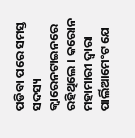ପଡିବା ପରେ ସମସ୍ତ ସଦସ୍ୟ କ୍ୱାରେନଟାଇନରେ ରହିଥିଲେ । କରୋନ ମହାମାରୀ ଦ୍ୱାରା ପାର୍ଲିଆମେଂଟ ଯେ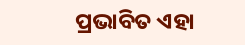ପ୍ରଭାବିତ ଏହା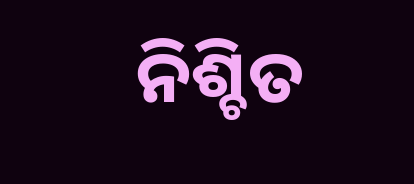ନିଶ୍ଚିତ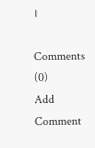।

Comments (0)
Add Comment